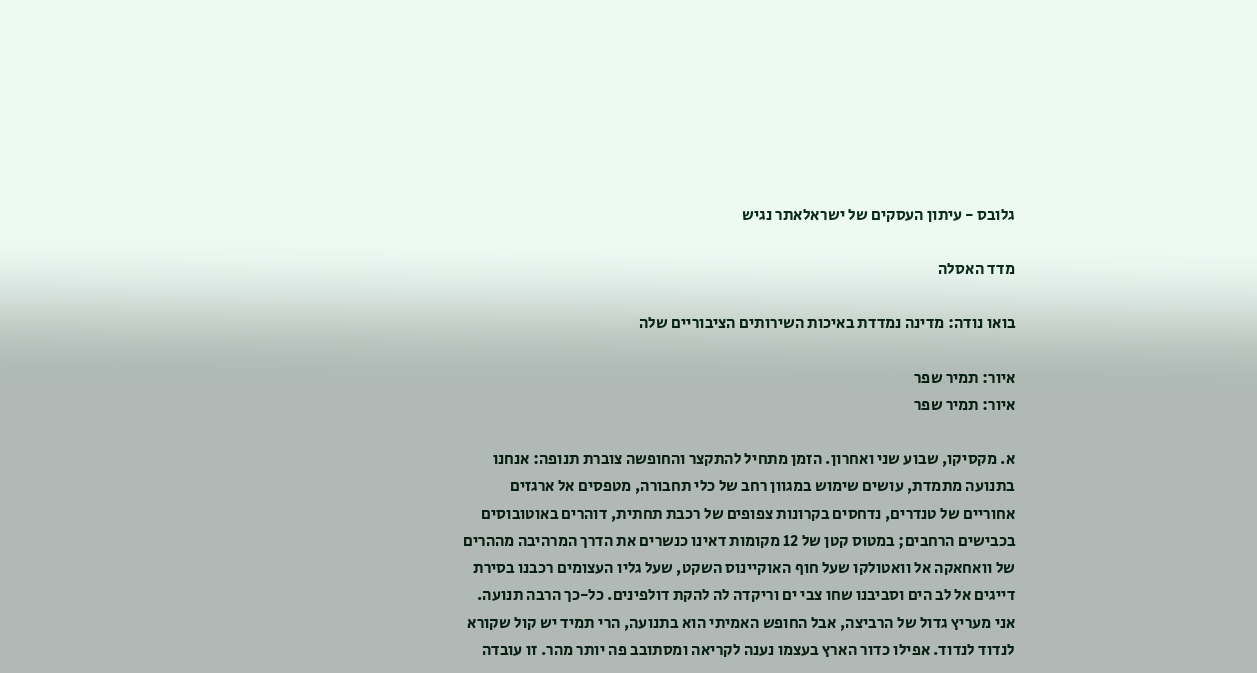גלובס - עיתון העסקים של ישראלאתר נגיש

מדד האסלה

בואו נודה: מדינה נמדדת באיכות השירותים הציבוריים שלה

איור: תמיר שפר
איור: תמיר שפר

א. מקסיקו, שבוע שני ואחרון. הזמן מתחיל להתקצר והחופשה צוברת תנופה: אנחנו בתנועה מתמדת, עושים שימוש במגוון רחב של כלי תחבורה, מטפסים אל ארגזים אחוריים של טנדרים, נדחסים בקרונות צפופים של רכבת תחתית, דוהרים באוטובוסים בכבישים הרחבים; במטוס קטן של 12 מקומות דאינו כנשרים את הדרך המרהיבה מההרים של וואחאקה אל וואטולקו שעל חוף האוקיינוס השקט, שעל גליו העצומים רכבנו בסירת דייגים אל לב הים וסביבנו שחו צבי ים וריקדה לה להקת דולפינים. כל-כך הרבה תנועה. אני מעריץ גדול של הרביצה, אבל החופש האמיתי הוא בתנועה, הרי תמיד יש קול שקורא לנדוד לנדוד. אפילו כדור הארץ בעצמו נענה לקריאה ומסתובב פה יותר מהר. זו עובדה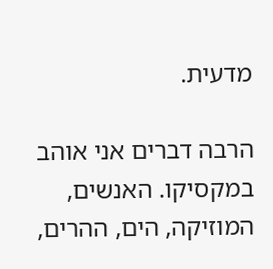מדעית.

הרבה דברים אני אוהב במקסיקו. האנשים, המוזיקה, הים, ההרים,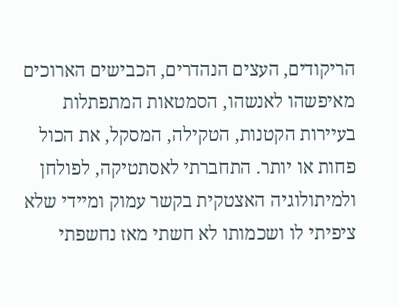הריקודים, העצים הנהדרים, הכבישים הארוכים מאיפשהו לאנשהו, הסמטאות המתפתלות בעיירות הקטנות, הטקילה, המסקל, את הכול פחות או יותר. התחברתי לאסתטיקה, לפולחן ולמיתולוגיה האצטקית בקשר עמוק ומיידי שלא ציפיתי לו ושכמותו לא חשתי מאז נחשפתי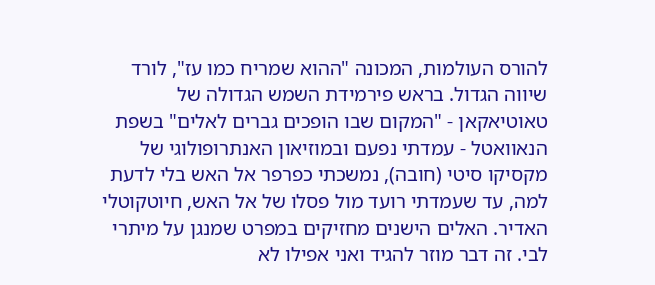להורס העולמות, המכונה "ההוא שמריח כמו עז", לורד שיווה הגדול. בראש פירמידת השמש הגדולה של טאוטיאקאן - "המקום שבו הופכים גברים לאלים" בשפת הנאוואטל - עמדתי נפעם ובמוזיאון האנתרופולוגי של מקסיקו סיטי (חובה), נמשכתי כפרפר אל האש בלי לדעת למה, עד שעמדתי רועד מול פסלו של אל האש, חיוטקוטלי האדיר. האלים הישנים מחזיקים במפרט שמנגן על מיתרי לבי. זה דבר מוזר להגיד ואני אפילו לא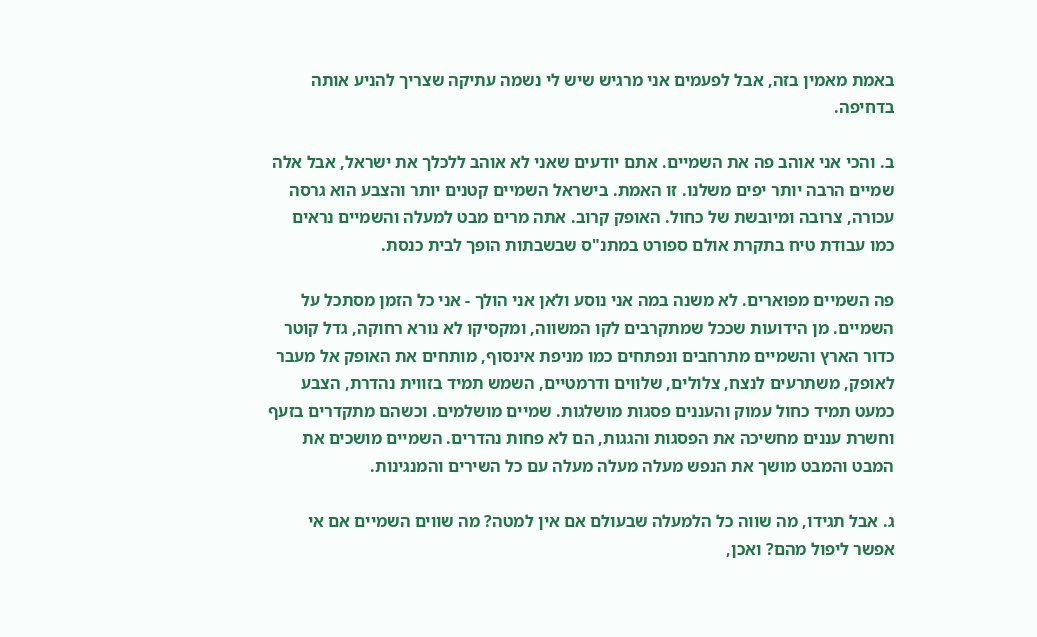באמת מאמין בזה, אבל לפעמים אני מרגיש שיש לי נשמה עתיקה שצריך להניע אותה בדחיפה.

ב. והכי אני אוהב פה את השמיים. אתם יודעים שאני לא אוהב ללכלך את ישראל, אבל אלה שמיים הרבה יותר יפים משלנו. זו האמת. בישראל השמיים קטנים יותר והצבע הוא גרסה עכורה, צרובה ומיובשת של כחול. האופק קרוב. אתה מרים מבט למעלה והשמיים נראים כמו עבודת טיח בתקרת אולם ספורט במתנ"ס שבשבתות הופך לבית כנסת.

פה השמיים מפוארים. לא משנה במה אני נוסע ולאן אני הולך - אני כל הזמן מסתכל על השמיים. מן הידועות שככל שמתקרבים לקו המשווה, ומקסיקו לא נורא רחוקה, גדל קוטר כדור הארץ והשמיים מתרחבים ונפתחים כמו מניפת אינסוף, מותחים את האופק אל מעבר לאופק, משתרעים לנצח, צלולים, שלווים ודרמטיים, השמש תמיד בזווית נהדרת, הצבע כמעט תמיד כחול עמוק והעננים פסגות מושלגות. שמיים מושלמים. וכשהם מתקדרים בזעף וחשרת עננים מחשיכה את הפסגות והגגות, הם לא פחות נהדרים. השמיים מושכים את המבט והמבט מושך את הנפש מעלה מעלה מעלה עם כל השירים והמנגינות.

ג. אבל תגידו, מה שווה כל הלמעלה שבעולם אם אין למטה? מה שווים השמיים אם אי אפשר ליפול מהם? ואכן,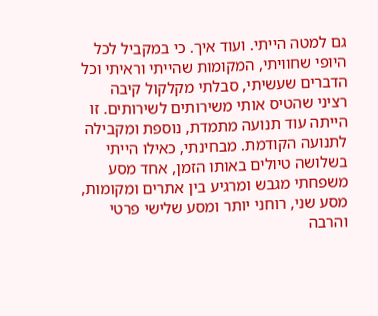גם למטה הייתי. ועוד איך. כי במקביל לכל היופי שחוויתי, המקומות שהייתי וראיתי וכל הדברים שעשיתי, סבלתי מקלקול קיבה רציני שהטיס אותי משירותים לשירותים. זו הייתה עוד תנועה מתמדת, נוספת ומקבילה לתנועה הקודמת. מבחינתי, כאילו הייתי בשלושה טיולים באותו הזמן, אחד מסע משפחתי מגבש ומרגיע בין אתרים ומקומות, מסע שני, רוחני יותר ומסע שלישי פרטי והרבה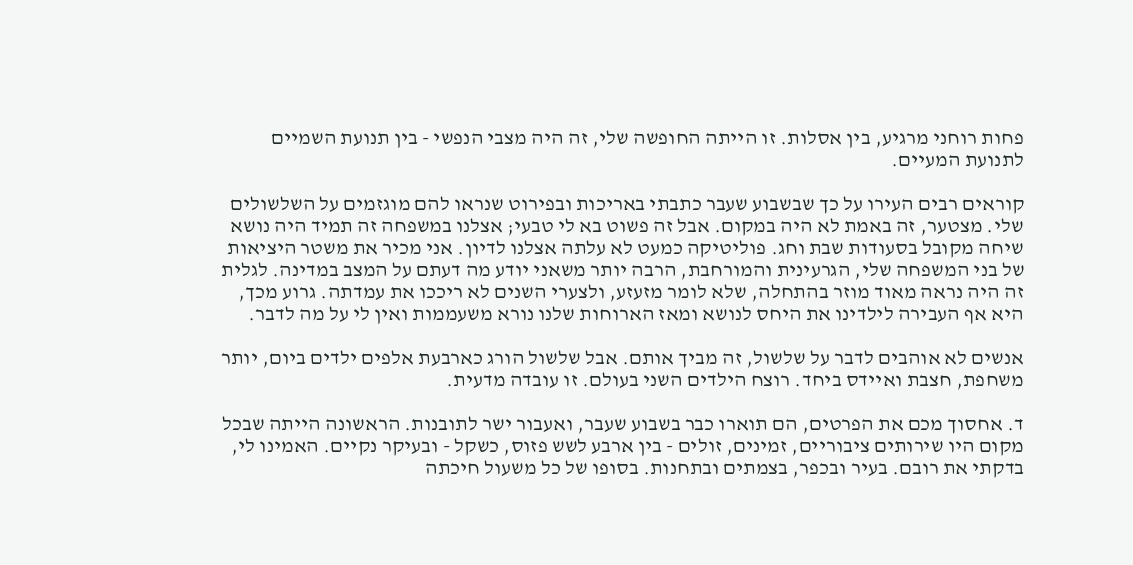פחות רוחני מרגיע, בין אסלות. זו הייתה החופשה שלי, זה היה מצבי הנפשי - בין תנועת השמיים לתנועת המעיים.

קוראים רבים העירו על כך שבשבוע שעבר כתבתי באריכות ובפירוט שנראו להם מוגזמים על השלשולים שלי. מצטער, זה באמת לא היה במקום. אבל זה פשוט בא לי טבעי; אצלנו במשפחה זה תמיד היה נושא שיחה מקובל בסעודות שבת וחג. פוליטיקה כמעט לא עלתה אצלנו לדיון. אני מכיר את משטר היציאות של בני המשפחה שלי, הגרעינית והמורחבת, הרבה יותר משאני יודע מה דעתם על המצב במדינה. לגלית זה היה נראה מאוד מוזר בהתחלה, שלא לומר מזעזע, ולצערי השנים לא ריככו את עמדתה. גרוע מכך, היא אף העבירה לילדינו את היחס לנושא ומאז הארוחות שלנו נורא משעממות ואין לי על מה לדבר.

אנשים לא אוהבים לדבר על שלשול, זה מביך אותם. אבל שלשול הורג כארבעת אלפים ילדים ביום, יותר משחפת, חצבת ואיידס ביחד. רוצח הילדים השני בעולם. זו עובדה מדעית.

ד. אחסוך מכם את הפרטים, הם תוארו כבר בשבוע שעבר, ואעבור ישר לתובנות. הראשונה הייתה שבכל מקום היו שירותים ציבוריים, זמינים, זולים - בין ארבע לשש פזוס, כשקל - ובעיקר נקיים. האמינו לי, בדקתי את רובם. בעיר ובכפר, בצמתים ובתחנות. בסופו של כל משעול חיכתה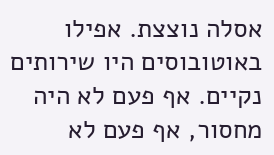אסלה נוצצת. אפילו באוטובוסים היו שירותים נקיים. אף פעם לא היה מחסור, אף פעם לא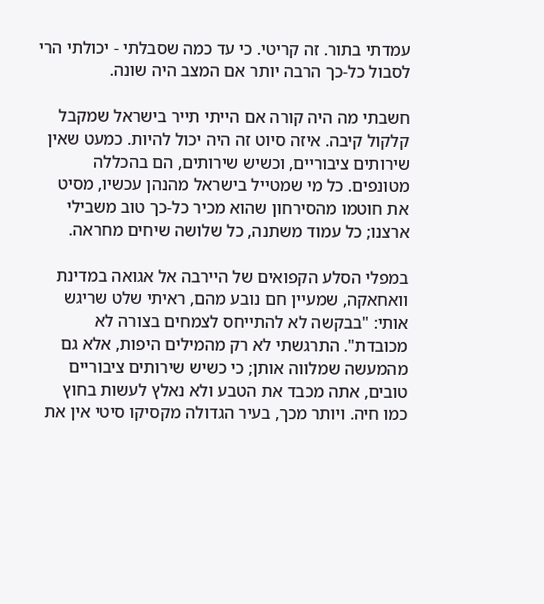עמדתי בתור. זה קריטי. כי עד כמה שסבלתי - יכולתי הרי לסבול כל-כך הרבה יותר אם המצב היה שונה.

חשבתי מה היה קורה אם הייתי תייר בישראל שמקבל קלקול קיבה. איזה סיוט זה היה יכול להיות. כמעט שאין שירותים ציבוריים, וכשיש שירותים, הם בהכללה מטונפים. כל מי שמטייל בישראל מהנהן עכשיו, מסיט את חוטמו מהסירחון שהוא מכיר כל-כך טוב משבילי ארצנו; כל עמוד משתנה, כל שלושה שיחים מחראה.

במפלי הסלע הקפואים של היירבה אל אגואה במדינת וואחאקה, שמעיין חם נובע מהם, ראיתי שלט שריגש אותי: "בבקשה לא להתייחס לצמחים בצורה לא מכובדת". התרגשתי לא רק מהמילים היפות, אלא גם מהמעשה שמלווה אותן; כי כשיש שירותים ציבוריים טובים, אתה מכבד את הטבע ולא נאלץ לעשות בחוץ כמו חיה. ויותר מכך, בעיר הגדולה מקסיקו סיטי אין את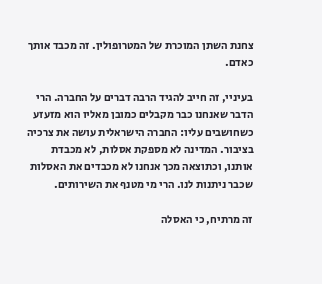צחנת השתן המוכרת של המטרופולין. זה מכבד אותך כאדם.

בעיניי, זה חייב להגיד הרבה דברים על החברה. הרי הדבר שאנחנו כבר מקבלים כמובן מאליו הוא מזעזע כשחושבים עליו: החברה הישראלית עושה את צרכיה בציבור. המדינה לא מספקת אסלות, לא מכבדת אותנו, וכתוצאה מכך אנחנו לא מכבדים את האסלות שכבר ניתנות לנו. הרי מי מטנף את השירותים.

זה מרתיח, כי האסלה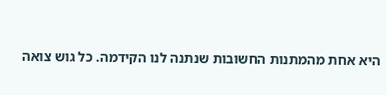היא אחת מהמתנות החשובות שנתנה לנו הקידמה. כל גוש צואה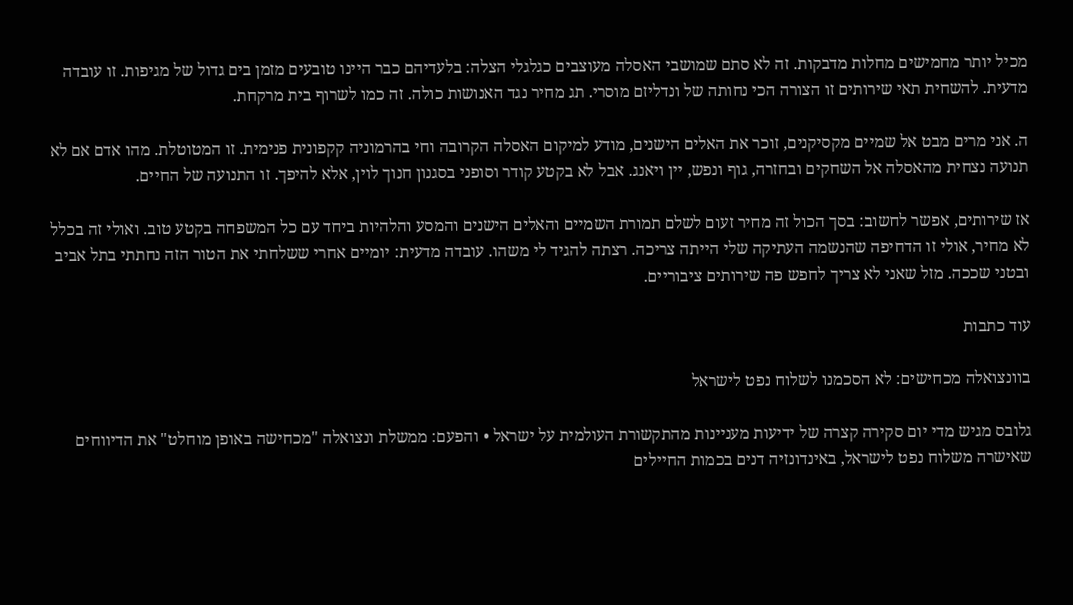מכיל יותר מחמישים מחלות מדבקות. זה לא סתם שמושבי האסלה מעוצבים כגלגלי הצלה: בלעדיהם כבר היינו טובעים מזמן בים גדול של מגיפות. זו עובדה מדעית. להשחית תאי שירותים זו הצורה הכי נחותה של ונדליזם מוסרי. תג מחיר נגד האנושות כולה. זה כמו לשרוף בית מרקחת.

ה. אני מרים מבט אל שמיים מקסיקנים, זוכר את האלים הישנים, מודע למיקום האסלה הקרובה וחי בהרמוניה קקפונית פנימית. זו המטוטלת. מהו אדם אם לא תנועה נצחית מהאסלה אל השחקים ובחזרה, גוף ונפש, יין ויאנג. אבל לא בקטע קודר וסופני בסגנון חנוך לוין, אלא להיפך. זו התנועה של החיים.

אז שירותים, אפשר לחשוב: בסך הכול זה מחיר זעום לשלם תמורת השמיים והאלים הישנים והמסע והלהיות ביחד עם כל המשפחה בקטע טוב. ואולי זה בכלל לא מחיר, אולי זו הדחיפה שהנשמה העתיקה שלי הייתה צריכה. רצתה להגיד לי משהו. עובדה מדעית: יומיים אחרי ששלחתי את הטור הזה נחתתי בתל אביב ובטני שככה. מזל שאני לא צריך לחפש פה שירותים ציבוריים.

עוד כתבות

בוונצואלה מכחישים: לא הסכמנו לשלוח נפט לישראל

גלובס מגיש מדי יום סקירה קצרה של ידיעות מעניינות מהתקשורת העולמית על ישראל • והפעם: ממשלת ונצואלה "מכחישה באופן מוחלט" את הדיווחים שאישרה משלוח נפט לישראל, באינדונזיה דנים בכמות החיילים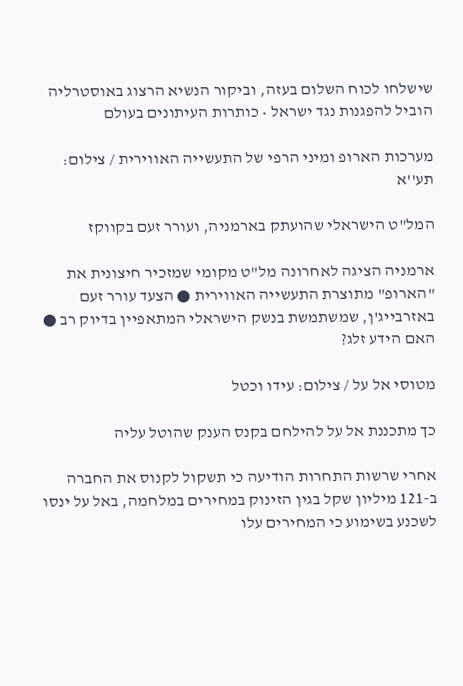שישלחו לכוח השלום בעזה, וביקור הנשיא הרצוג באוסטרליה הוביל להפגנות נגד ישראל • כותרות העיתונים בעולם

מערכות הארופ ומיני הרפי של התעשייה האווירית / צילום: תע''א

המל"ט הישראלי שהועתק בארמניה, ועורר זעם בקווקז

ארמניה הציגה לאחרונה מל"ט מקומי שמזכיר חיצונית את "הארופ" מתוצרת התעשייה האווירית ● הצעד עורר זעם באזרבייג'ן, שמשתמשת בנשק הישראלי המתאפיין בדיוק רב ● האם הידע זלג?

מטוסי אל על / צילום: עידו וכטל

כך מתכננת אל על להילחם בקנס הענק שהוטל עליה

אחרי שרשות התחרות הודיעה כי תשקול לקנוס את החברה ב-121 מיליון שקל בגין הזינוק במחירים במלחמה, באל על ינסו לשכנע בשימוע כי המחירים עלו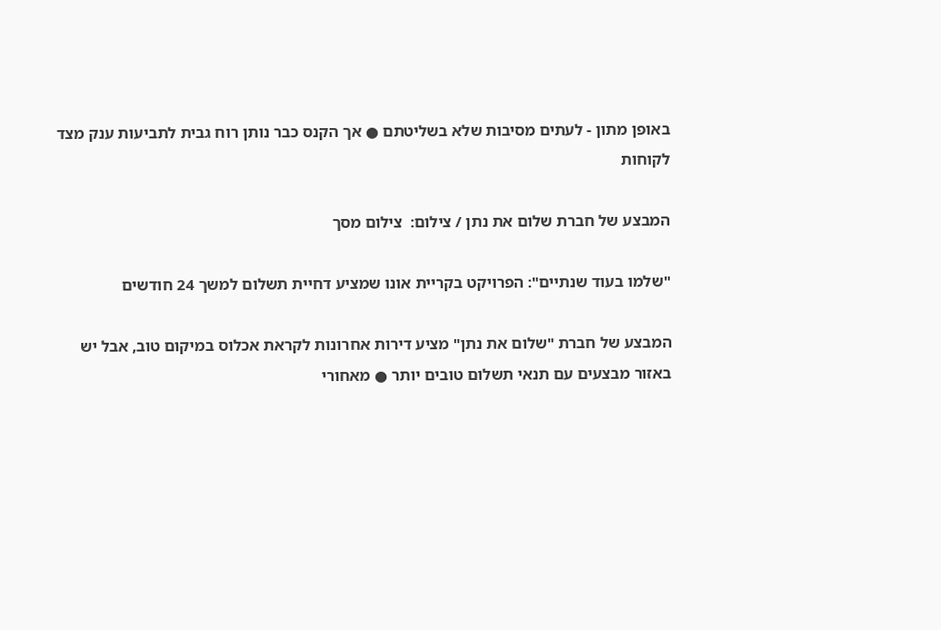באופן מתון - לעתים מסיבות שלא בשליטתם ● אך הקנס כבר נותן רוח גבית לתביעות ענק מצד לקוחות

המבצע של חברת שלום את נתן / צילום:  צילום מסך

"שלמו בעוד שנתיים": הפרויקט בקריית אונו שמציע דחיית תשלום למשך 24 חודשים

המבצע של חברת "שלום את נתן" מציע דירות אחרונות לקראת אכלוס במיקום טוב, אבל יש באזור מבצעים עם תנאי תשלום טובים יותר ● מאחורי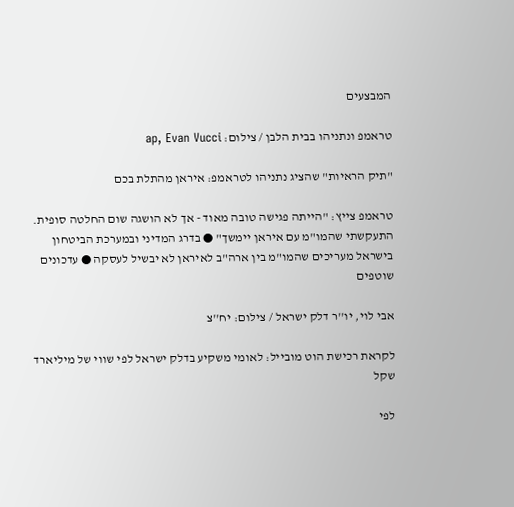המבצעים

טראמפ ונתניהו בבית הלבן / צילום: ap, Evan Vucci

"תיק הראיות" שהציג נתניהו לטראמפ: איראן מהתלת בכם

טראמפ צייץ: "הייתה פגישה טובה מאוד - אך לא הושגה שום החלטה סופית. התעקשתי שהמו"מ עם איראן יימשך" ● בדרג המדיני ובמערכת הביטחון בישראל מעריכים שהמו"מ בין ארה"ב לאיראן לא יבשיל לעסקה ● עדכונים שוטפים

אבי לוי, יו''ר דלק ישראל / צילום: יח''צ

לקראת רכישת הוט מובייל: לאומי משקיע בדלק ישראל לפי שווי של מיליארד שקל

לפי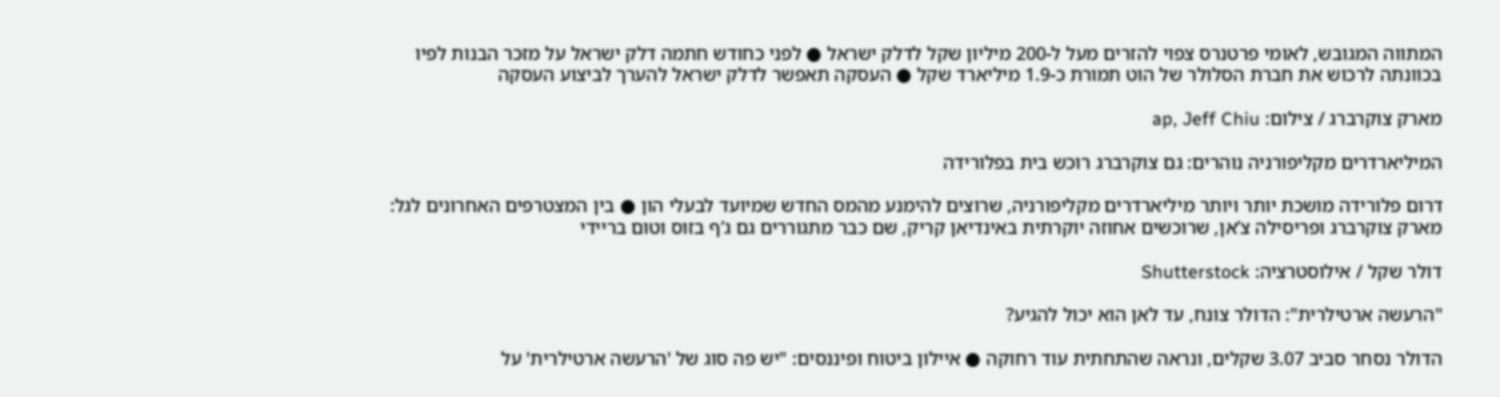המתווה המגובש, לאומי פרטנרס צפוי להזרים מעל ל-200 מיליון שקל לדלק ישראל ● לפני כחודש חתמה דלק ישראל על מזכר הבנות לפיו בכוונתה לרכוש את חברת הסלולר של הוט תמורת כ-1.9 מיליארד שקל ● העסקה תאפשר לדלק ישראל להערך לביצוע העסקה

מארק צוקרברג / צילום: ap, Jeff Chiu

המיליארדרים מקליפורניה נוהרים: גם צוקרברג רוכש בית בפלורידה

דרום פלורידה מושכת יותר ויותר מיליארדרים מקליפורניה, שרוצים להימנע מהמס החדש שמיועד לבעלי הון ● בין המצטרפים האחרונים לגל: מארק צוקרברג ופריסילה צ’אן, שרוכשים אחוזה יוקרתית באינדיאן קריק, שם כבר מתגוררים גם ג’ף בזוס וטום בריידי

דולר שקל / אילוסטרציה: Shutterstock

"הרעשה ארטילרית": הדולר צונח, עד לאן הוא יכול להגיע?

הדולר נסחר סביב 3.07 שקלים, ונראה שהתחתית עוד רחוקה ● איילון ביטוח ופיננסים: "יש פה סוג של 'הרעשה ארטילרית' על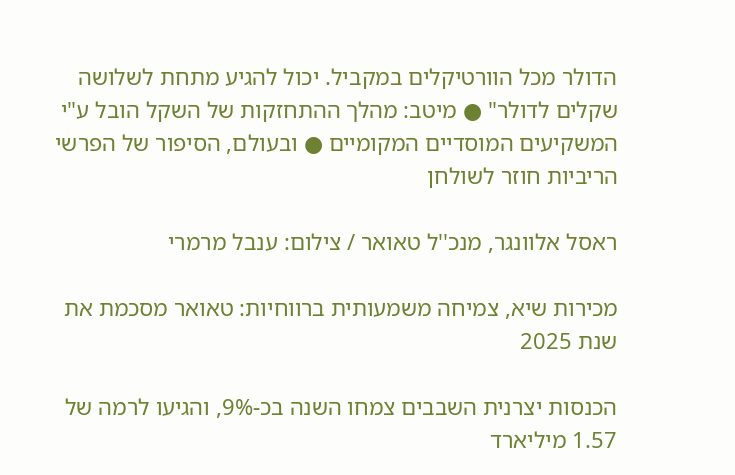הדולר מכל הוורטיקלים במקביל. יכול להגיע מתחת לשלושה שקלים לדולר" ● מיטב: מהלך ההתחזקות של השקל הובל ע"י המשקיעים המוסדיים המקומיים ● ובעולם, הסיפור של הפרשי הריביות חוזר לשולחן

ראסל אלוונגר, מנכ''ל טאואר / צילום: ענבל מרמרי

מכירות שיא, צמיחה משמעותית ברווחיות: טאואר מסכמת את שנת 2025

הכנסות יצרנית השבבים צמחו השנה בכ-9%, והגיעו לרמה של 1.57 מיליארד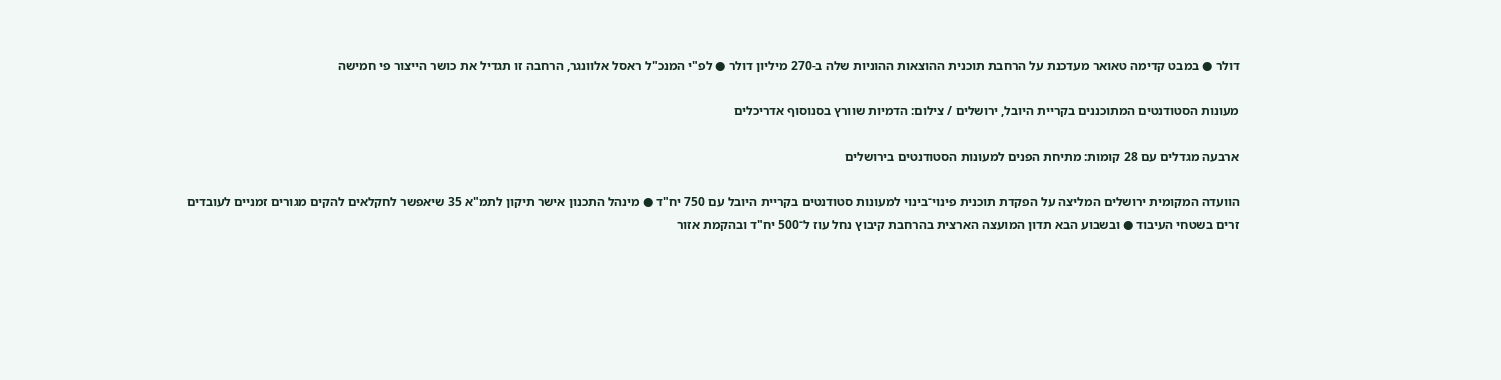דולר ● במבט קדימה טאואר מעדכנת על הרחבת תוכנית ההוצאות ההוניות שלה ב-270 מיליון דולר ● לפ"י המנכ"ל ראסל אלוונגר, הרחבה זו תגדיל את כושר הייצור פי חמישה

מעונות הסטודנטים המתוכננים בקריית היובל, ירושלים / צילום: הדמיות שוורץ בסנוסוף אדריכלים

ארבעה מגדלים עם 28 קומות: מתיחת הפנים למעונות הסטודנטים בירושלים

הוועדה המקומית ירושלים המליצה על הפקדת תוכנית פינוי־בינוי למעונות סטודנטים בקריית היובל עם 750 יח"ד ● מינהל התכנון אישר תיקון לתמ"א 35 שיאפשר לחקלאים להקים מגורים זמניים לעובדים זרים בשטחי העיבוד ● ובשבוע הבא תדון המועצה הארצית בהרחבת קיבוץ נחל עוז ל־500 יח"ד ובהקמת אזור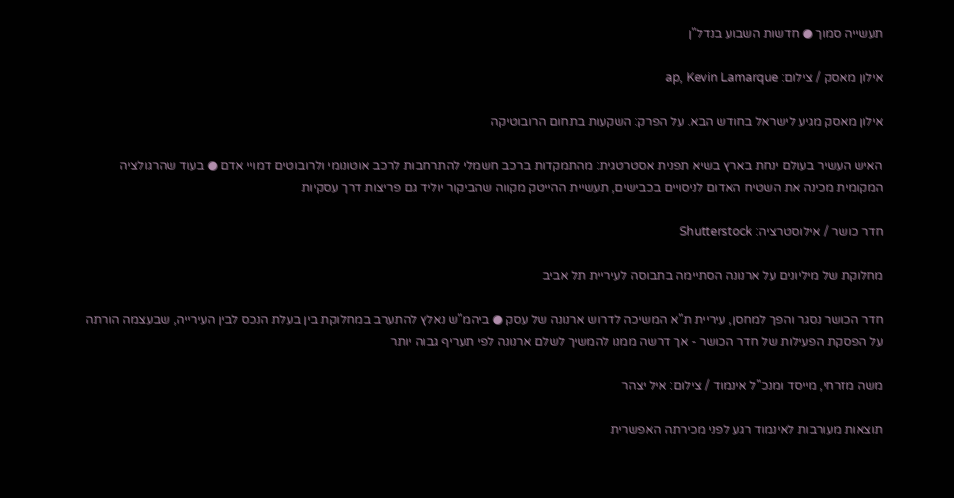תעשייה סמוך ● חדשות השבוע בנדל"ן

אילון מאסק / צילום: ap, Kevin Lamarque

אילון מאסק מגיע לישראל בחודש הבא. על הפרק: השקעות בתחום הרובוטיקה

האיש העשיר בעולם ינחת בארץ בשיא תפנית אסטרטגית: מהתמקדות ברכב חשמלי להתרחבות לרכב אוטונומי ולרובוטים דמויי אדם ● בעוד שהרגולציה המקומית מכינה את השטיח האדום לניסויים בכבישים, תעשיית ההייטק מקווה שהביקור יוליד גם פריצות דרך עסקיות

חדר כושר / אילוסטרציה: Shutterstock

מחלוקת של מיליונים על ארנונה הסתיימה בתבוסה לעיריית תל אביב

חדר הכושר נסגר והפך למחסן, עיריית ת"א המשיכה לדרוש ארנונה של עסק ● ביהמ"ש נאלץ להתערב במחלוקת בין בעלת הנכס לבין העירייה, שבעצמה הורתה על הפסקת הפעילות של חדר הכושר - אך דרשה ממנו להמשיך לשלם ארנונה לפי תעריף גבוה יותר

משה מזרחי, מייסד ומנכ''ל אינמוד / צילום: איל יצהר

תוצאות מעורבות לאינמוד רגע לפני מכירתה האפשרית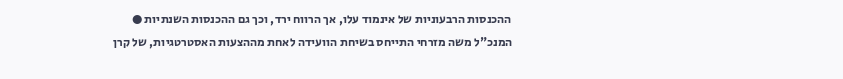ההכנסות הרבעוניות של אינמוד עלו, אך הרווח ירד, וכך גם ההכנסות השנתיות ● המנכ"ל משה מזרחי התייחס בשיחת הוועידה לאחת מההצעות האסטרטגיות, של קרן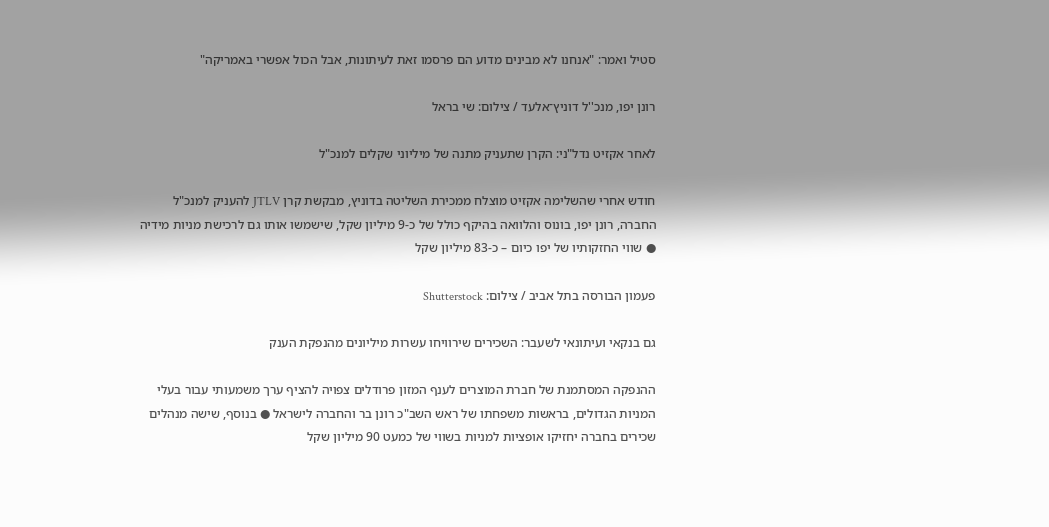סטיל ואמר: "אנחנו לא מבינים מדוע הם פרסמו זאת לעיתונות, אבל הכול אפשרי באמריקה"

רונן יפו, מנכ''ל דוניץ־אלעד / צילום: שי בראל

לאחר אקזיט נדל"ני: הקרן שתעניק מתנה של מיליוני שקלים למנכ"ל

חודש אחרי שהשלימה אקזיט מוצלח ממכירת השליטה בדוניץ, מבקשת קרן JTLV להעניק למנכ"ל החברה, רונן יפו, בונוס והלוואה בהיקף כולל של כ-9 מיליון שקל, שישמשו אותו גם לרכישת מניות מידיה ● שווי החזקותיו של יפו כיום – כ-83 מיליון שקל

פעמון הבורסה בתל אביב / צילום: Shutterstock

גם בנקאי ועיתונאי לשעבר: השכירים שירוויחו עשרות מיליונים מהנפקת הענק

ההנפקה המסתמנת של חברת המוצרים לענף המזון פרודלים צפויה להציף ערך משמעותי עבור בעלי המניות הגדולים, בראשות משפחתו של ראש השב"כ רונן בר והחברה לישראל ● בנוסף, שישה מנהלים שכירים בחברה יחזיקו אופציות למניות בשווי של כמעט 90 מיליון שקל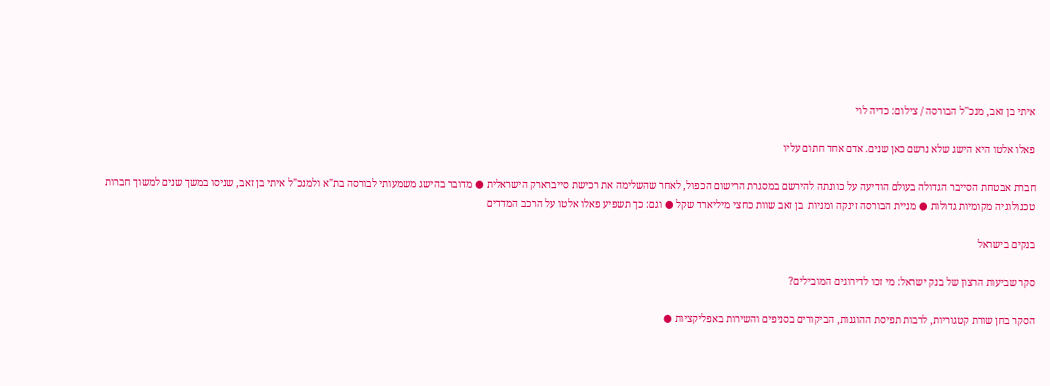איתי בן זאב, מנכ''ל הבורסה / צילום: כדיה לוי

פאלו אלטו היא הישג שלא נרשם כאן שנים. אדם אחד חתום עליו

חברת אבטחת הסייבר הגדולה בעולם הודיעה על כוונתה להירשם במסגרת הרישום הכפול, לאחר שהשלימה את רכישת סייברארק הישראלית ● מדובר בהישג משמעותי לבורסה בת"א ולמנכ"ל איתי בן זאב, שניסו במשך שנים למשוך חברות טכנולוגיה מקומיות גדולות ● מניית הבורסה זינקה ומניות  בן זאב שוות כחצי מיליארד שקל ● וגם: כך תשפיע פאלו אלטו על הרכב המדדים

בנקים בישראל

סקר שביעות הרצון של בנק ישראל: מי זכו לדירוגים המובילים?

הסקר בחן שורת קטגוריות, לרבות תפיסת ההוגנות, הביקורים בסניפים והשירות באפליקציות ●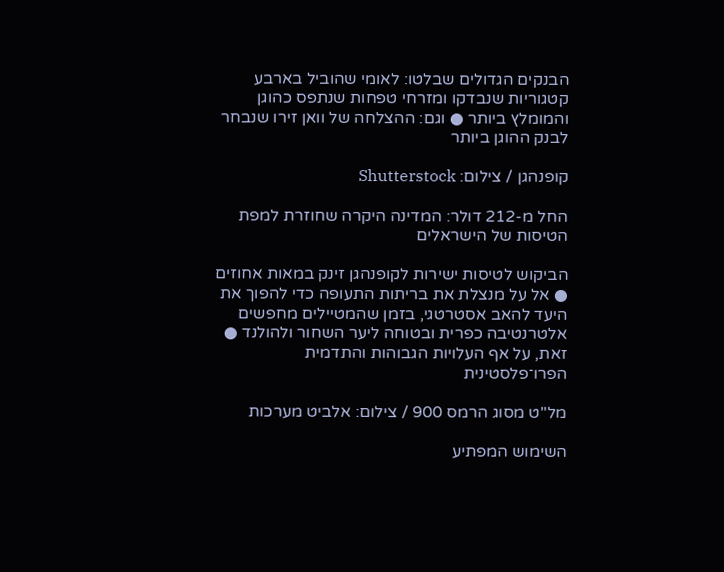הבנקים הגדולים שבלטו: לאומי שהוביל בארבע קטגוריות שנבדקו ומזרחי טפחות שנתפס כהוגן והמומלץ ביותר ● וגם: ההצלחה של וואן זירו שנבחר לבנק ההוגן ביותר

קופנהגן / צילום: Shutterstock

החל מ-212 דולר: המדינה היקרה שחוזרת למפת הטיסות של הישראלים

הביקוש לטיסות ישירות לקופנהגן זינק במאות אחוזים ● אל על מנצלת את בריתות התעופה כדי להפוך את היעד להאב אסטרטגי, בזמן שהמטיילים מחפשים אלטרנטיבה כפרית ובטוחה ליער השחור ולהולנד ● זאת, על אף העלויות הגבוהות והתדמית הפרו־פלסטינית

מל''ט מסוג הרמס 900 / צילום: אלביט מערכות

השימוש המפתיע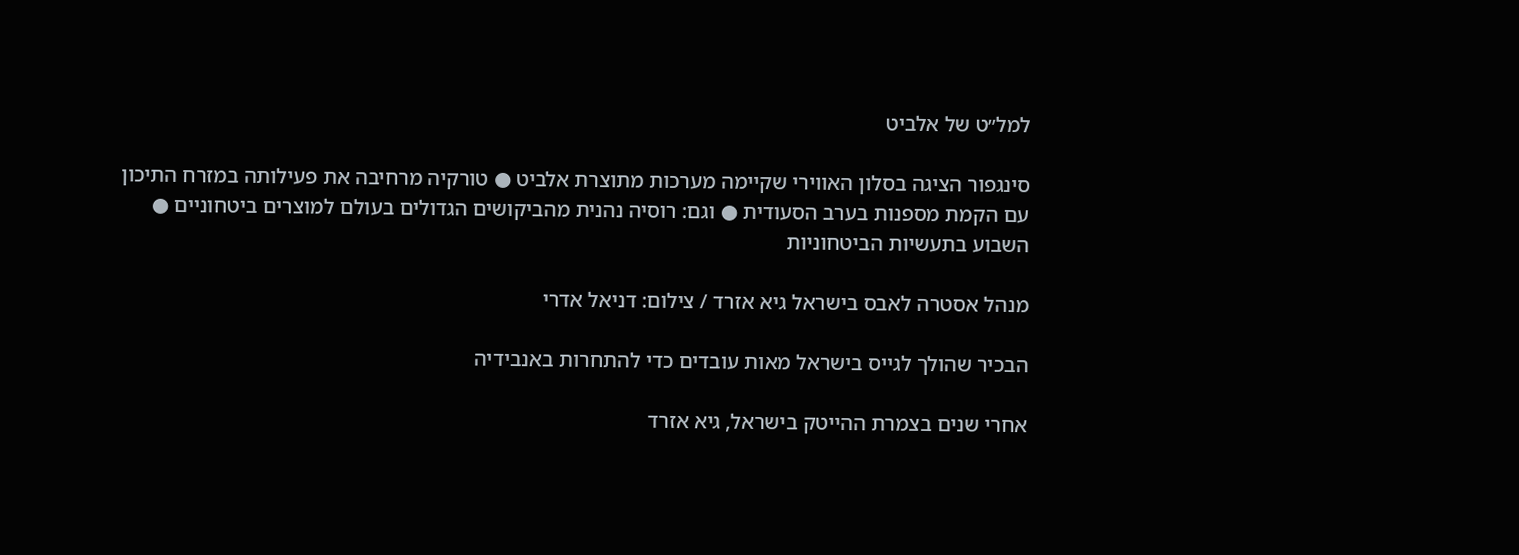למל״ט של אלביט

סינגפור הציגה בסלון האווירי שקיימה מערכות מתוצרת אלביט ● טורקיה מרחיבה את פעילותה במזרח התיכון עם הקמת מספנות בערב הסעודית ● וגם: רוסיה נהנית מהביקושים הגדולים בעולם למוצרים ביטחוניים ● השבוע בתעשיות הביטחוניות

מנהל אסטרה לאבס בישראל גיא אזרד / צילום: דניאל אדרי

הבכיר שהולך לגייס בישראל מאות עובדים כדי להתחרות באנבידיה

אחרי שנים בצמרת ההייטק בישראל, גיא אזרד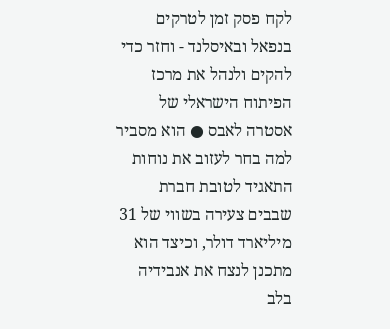לקח פסק זמן לטרקים בנפאל ובאיסלנד - וחזר כדי להקים ולנהל את מרכז הפיתוח הישראלי של אסטרה לאבס ● הוא מסביר למה בחר לעזוב את נוחות התאגיד לטובת חברת שבבים צעירה בשווי של 31 מיליארד דולר, וכיצד הוא מתכנן לנצח את אנבידיה בלב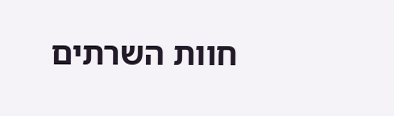חוות השרתים